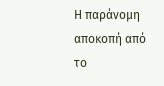Η παράνομη αποκοπή από το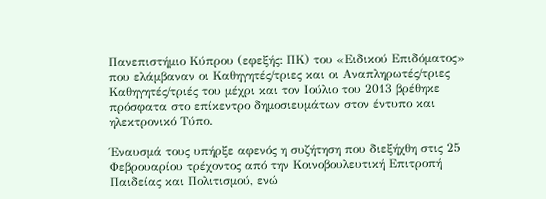Πανεπιστήμιο Κύπρου (εφεξής: ΠΚ) του «Ειδικού Επιδόματος» που ελάμβαναν οι Καθηγητές/τριες και οι Αναπληρωτές/τριες Καθηγητές/τριές του μέχρι και τον Ιούλιο του 2013 βρέθηκε πρόσφατα στο επίκεντρο δημοσιευμάτων στον έντυπο και ηλεκτρονικό Τύπο.

Έναυσμά τους υπήρξε αφενός η συζήτηση που διεξήχθη στις 25 Φεβρουαρίου τρέχοντος από την Κοινοβουλευτική Επιτροπή Παιδείας και Πολιτισμού, ενώ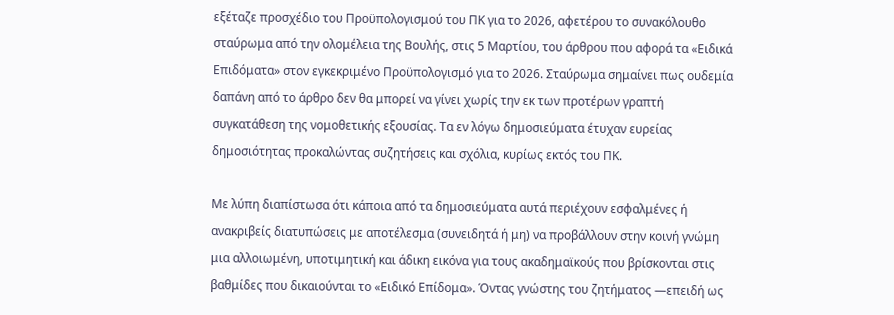εξέταζε προσχέδιο του Προϋπολογισμού του ΠΚ για το 2026, αφετέρου το συνακόλουθο σταύρωμα από την ολομέλεια της Βουλής, στις 5 Μαρτίου, του άρθρου που αφορά τα «Ειδικά Επιδόματα» στον εγκεκριμένο Προϋπολογισμό για το 2026. Σταύρωμα σημαίνει πως ουδεμία δαπάνη από το άρθρο δεν θα μπορεί να γίνει χωρίς την εκ των προτέρων γραπτή συγκατάθεση της νομοθετικής εξουσίας. Τα εν λόγω δημοσιεύματα έτυχαν ευρείας δημοσιότητας προκαλώντας συζητήσεις και σχόλια, κυρίως εκτός του ΠΚ.

Με λύπη διαπίστωσα ότι κάποια από τα δημοσιεύματα αυτά περιέχουν εσφαλμένες ή ανακριβείς διατυπώσεις με αποτέλεσμα (συνειδητά ή μη) να προβάλλουν στην κοινή γνώμη μια αλλοιωμένη, υποτιμητική και άδικη εικόνα για τους ακαδημαϊκούς που βρίσκονται στις βαθμίδες που δικαιούνται το «Ειδικό Επίδομα». Όντας γνώστης του ζητήματος ―επειδή ως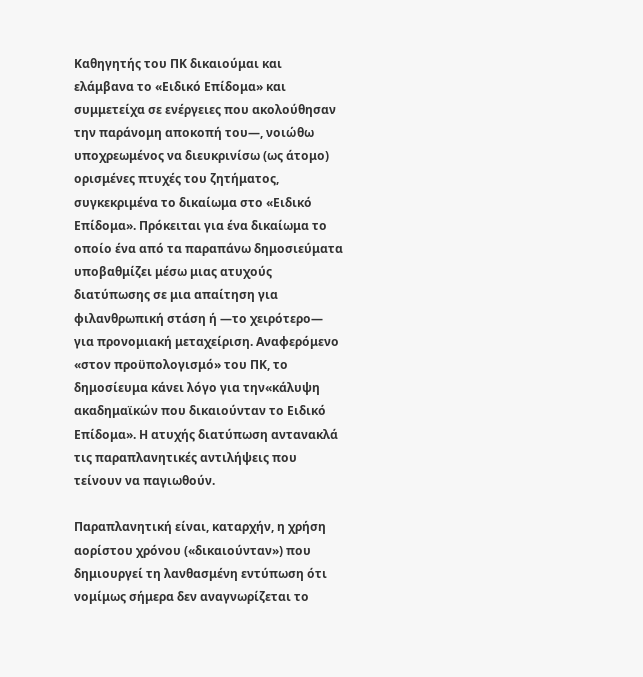Καθηγητής του ΠΚ δικαιούμαι και ελάμβανα το «Ειδικό Επίδομα» και συμμετείχα σε ενέργειες που ακολούθησαν την παράνομη αποκοπή του―, νοιώθω υποχρεωμένος να διευκρινίσω (ως άτομο) ορισμένες πτυχές του ζητήματος, συγκεκριμένα το δικαίωμα στο «Ειδικό Επίδομα». Πρόκειται για ένα δικαίωμα το οποίο ένα από τα παραπάνω δημοσιεύματα υποβαθμίζει μέσω μιας ατυχούς διατύπωσης σε μια απαίτηση για φιλανθρωπική στάση ή ―το χειρότερο― για προνομιακή μεταχείριση. Αναφερόμενο «στον προϋπολογισμό» του ΠΚ, το δημοσίευμα κάνει λόγο για την«κάλυψη ακαδημαϊκών που δικαιούνταν το Ειδικό Επίδομα». Η ατυχής διατύπωση αντανακλά τις παραπλανητικές αντιλήψεις που τείνουν να παγιωθούν.

Παραπλανητική είναι, καταρχήν, η χρήση αορίστου χρόνου («δικαιούνταν») που δημιουργεί τη λανθασμένη εντύπωση ότι νομίμως σήμερα δεν αναγνωρίζεται το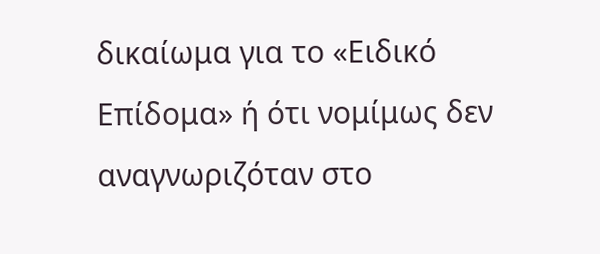δικαίωμα για το «Ειδικό Επίδομα» ή ότι νομίμως δεν αναγνωριζόταν στο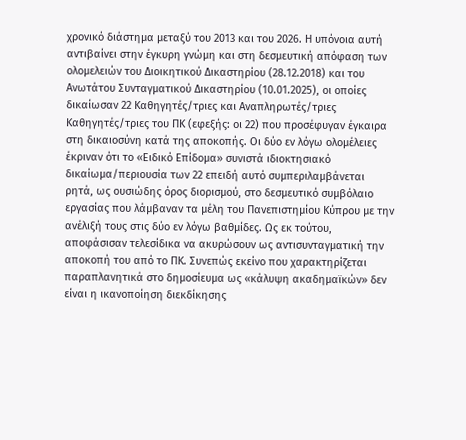χρονικό διάστημα μεταξύ του 2013 και του 2026. Η υπόνοια αυτή αντιβαίνει στην έγκυρη γνώμη και στη δεσμευτική απόφαση των ολομελειών του Διοικητικού Δικαστηρίου (28.12.2018) και του Ανωτάτου Συνταγματικού Δικαστηρίου (10.01.2025), οι οποίες δικαίωσαν 22 Καθηγητές/τριες και Αναπληρωτές/τριες  Καθηγητές/τριες του ΠΚ (εφεξής: οι 22) που προσέφυγαν έγκαιρα στη δικαιοσύνη κατά της αποκοπής. Οι δύο εν λόγω ολομέλειες έκριναν ότι το «Ειδικό Επίδομα» συνιστά ιδιοκτησιακό δικαίωμα/περιουσία των 22 επειδή αυτό συμπεριλαμβάνεται ρητά, ως ουσιώδης όρος διορισμού, στο δεσμευτικό συμβόλαιο εργασίας που λάμβαναν τα μέλη του Πανεπιστημίου Κύπρου με την ανέλιξή τους στις δύο εν λόγω βαθμίδες. Ως εκ τούτου, αποφάσισαν τελεσίδικα να ακυρώσουν ως αντισυνταγματική την αποκοπή του από το ΠΚ. Συνεπώς εκείνο που χαρακτηρίζεται παραπλανητικά στο δημοσίευμα ως «κάλυψη ακαδημαϊκών» δεν είναι η ικανοποίηση διεκδίκησης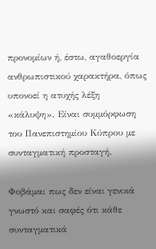προνομίων ή, έστω, αγαθοεργία ανθρωπιστικού χαρακτήρα, όπως υπονοεί η ατυχής λέξη «κάλυψη». Είναι συμμόρφωση του Πανεπιστημίου Κύπρου με συνταγματική προσταγή.

Φοβάμαι πως δεν είναι γενικά γνωστό και σαφές ότι κάθε συνταγματικά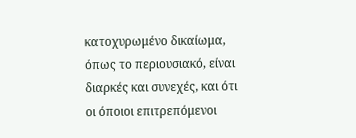κατοχυρωμένο δικαίωμα, όπως το περιουσιακό, είναι διαρκές και συνεχές, και ότι οι όποιοι επιτρεπόμενοι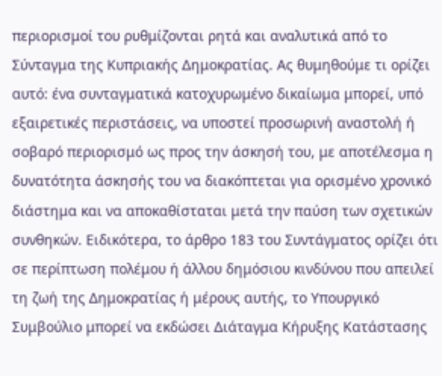περιορισμοί του ρυθμίζονται ρητά και αναλυτικά από το Σύνταγμα της Κυπριακής Δημοκρατίας. Ας θυμηθούμε τι ορίζει αυτό: ένα συνταγματικά κατοχυρωμένο δικαίωμα μπορεί, υπό εξαιρετικές περιστάσεις, να υποστεί προσωρινή αναστολή ή σοβαρό περιορισμό ως προς την άσκησή του, με αποτέλεσμα η δυνατότητα άσκησής του να διακόπτεται για ορισμένο χρονικό διάστημα και να αποκαθίσταται μετά την παύση των σχετικών συνθηκών. Ειδικότερα, το άρθρο 183 του Συντάγματος ορίζει ότι σε περίπτωση πολέμου ή άλλου δημόσιου κινδύνου που απειλεί τη ζωή της Δημοκρατίας ή μέρους αυτής, το Υπουργικό Συμβούλιο μπορεί να εκδώσει Διάταγμα Κήρυξης Κατάστασης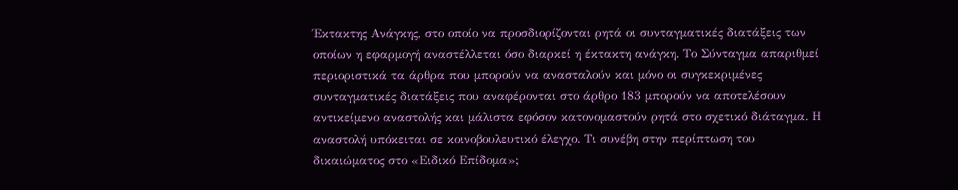Έκτακτης Ανάγκης, στο οποίο να προσδιορίζονται ρητά οι συνταγματικές διατάξεις των οποίων η εφαρμογή αναστέλλεται όσο διαρκεί η έκτακτη ανάγκη. Το Σύνταγμα απαριθμεί περιοριστικά τα άρθρα που μπορούν να ανασταλούν και μόνο οι συγκεκριμένες συνταγματικές διατάξεις που αναφέρονται στο άρθρο 183 μπορούν να αποτελέσουν αντικείμενο αναστολής και μάλιστα εφόσον κατονομαστούν ρητά στο σχετικό διάταγμα. Η αναστολή υπόκειται σε κοινοβουλευτικό έλεγχο. Τι συνέβη στην περίπτωση του δικαιώματος στο «Ειδικό Επίδομα»;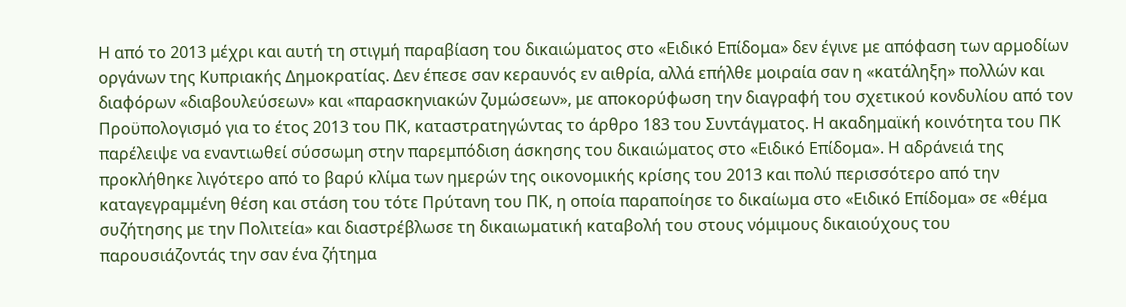Η από το 2013 μέχρι και αυτή τη στιγμή παραβίαση του δικαιώματος στο «Ειδικό Επίδομα» δεν έγινε με απόφαση των αρμοδίων οργάνων της Κυπριακής Δημοκρατίας. Δεν έπεσε σαν κεραυνός εν αιθρία, αλλά επήλθε μοιραία σαν η «κατάληξη» πολλών και διαφόρων «διαβουλεύσεων» και «παρασκηνιακών ζυμώσεων», με αποκορύφωση την διαγραφή του σχετικού κονδυλίου από τον Προϋπολογισμό για το έτος 2013 του ΠΚ, καταστρατηγώντας το άρθρο 183 του Συντάγματος. Η ακαδημαϊκή κοινότητα του ΠΚ παρέλειψε να εναντιωθεί σύσσωμη στην παρεμπόδιση άσκησης του δικαιώματος στο «Ειδικό Επίδομα». Η αδράνειά της προκλήθηκε λιγότερο από το βαρύ κλίμα των ημερών της οικονομικής κρίσης του 2013 και πολύ περισσότερο από την καταγεγραμμένη θέση και στάση του τότε Πρύτανη του ΠΚ, η οποία παραποίησε το δικαίωμα στο «Ειδικό Επίδομα» σε «θέμα συζήτησης με την Πολιτεία» και διαστρέβλωσε τη δικαιωματική καταβολή του στους νόμιμους δικαιούχους του παρουσιάζοντάς την σαν ένα ζήτημα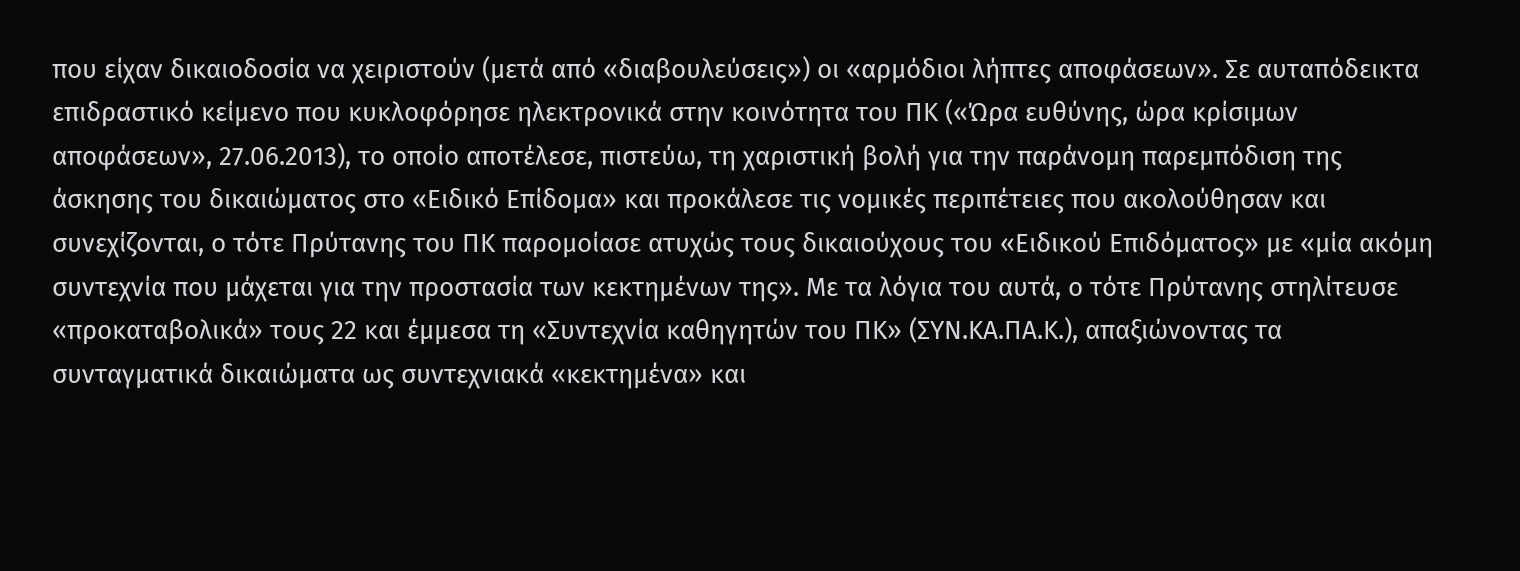που είχαν δικαιοδοσία να χειριστούν (μετά από «διαβουλεύσεις») οι «αρμόδιοι λήπτες αποφάσεων». Σε αυταπόδεικτα επιδραστικό κείμενο που κυκλοφόρησε ηλεκτρονικά στην κοινότητα του ΠΚ («Ώρα ευθύνης, ώρα κρίσιμων αποφάσεων», 27.06.2013), το οποίο αποτέλεσε, πιστεύω, τη χαριστική βολή για την παράνομη παρεμπόδιση της άσκησης του δικαιώματος στο «Ειδικό Επίδομα» και προκάλεσε τις νομικές περιπέτειες που ακολούθησαν και συνεχίζονται, ο τότε Πρύτανης του ΠΚ παρομοίασε ατυχώς τους δικαιούχους του «Ειδικού Επιδόματος» με «μία ακόμη συντεχνία που μάχεται για την προστασία των κεκτημένων της». Με τα λόγια του αυτά, ο τότε Πρύτανης στηλίτευσε «προκαταβολικά» τους 22 και έμμεσα τη «Συντεχνία καθηγητών του ΠΚ» (ΣΥΝ.ΚΑ.ΠΑ.Κ.), απαξιώνοντας τα συνταγματικά δικαιώματα ως συντεχνιακά «κεκτημένα» και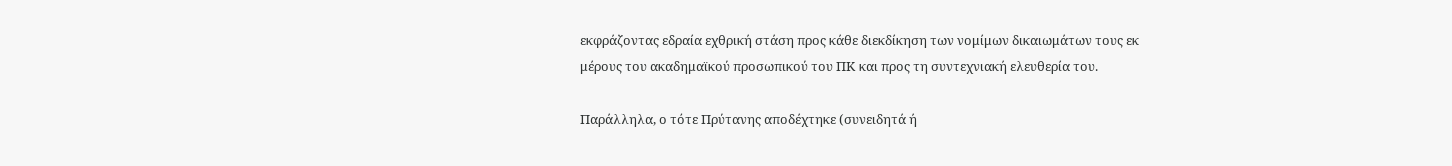εκφράζοντας εδραία εχθρική στάση προς κάθε διεκδίκηση των νομίμων δικαιωμάτων τους εκ μέρους του ακαδημαϊκού προσωπικού του ΠΚ και προς τη συντεχνιακή ελευθερία του.

Παράλληλα, ο τότε Πρύτανης αποδέχτηκε (συνειδητά ή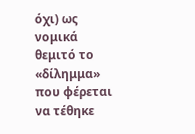όχι) ως νομικά θεμιτό το «δίλημμα» που φέρεται να τέθηκε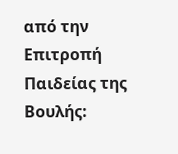από την Επιτροπή Παιδείας της Βουλής: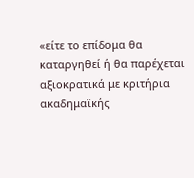«είτε το επίδομα θα καταργηθεί ή θα παρέχεται αξιοκρατικά με κριτήρια ακαδημαϊκής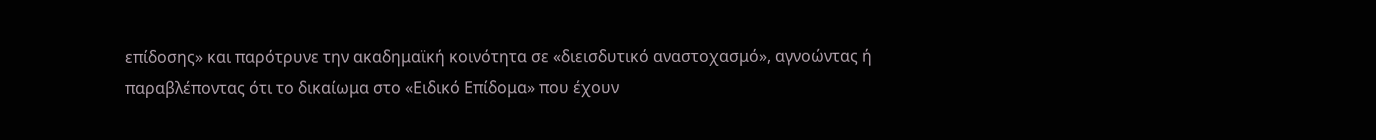επίδοσης» και παρότρυνε την ακαδημαϊκή κοινότητα σε «διεισδυτικό αναστοχασμό», αγνοώντας ή παραβλέποντας ότι το δικαίωμα στο «Ειδικό Επίδομα» που έχουν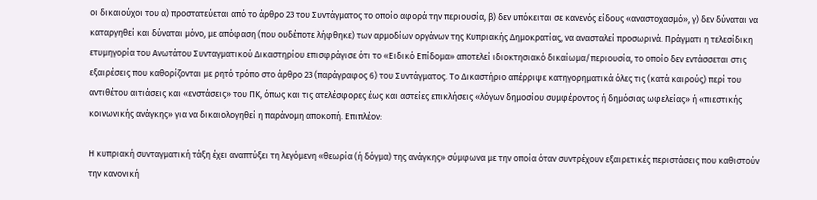οι δικαιούχοι του α) προστατεύεται από το άρθρο 23 του Συντάγματος το οποίο αφορά την περιουσία, β) δεν υπόκειται σε κανενός είδους «αναστοχασμό», γ) δεν δύναται να καταργηθεί και δύναται μόνο, με απόφαση (που ουδέποτε λήφθηκε) των αρμοδίων οργάνων της Κυπριακής Δημοκρατίας, να ανασταλεί προσωρινά. Πράγματι η τελεσίδικη ετυμηγορία του Ανωτάτου Συνταγματικού Δικαστηρίου επισφράγισε ότι το «Ειδικό Επίδομα» αποτελεί ιδιοκτησιακό δικαίωμα/περιουσία, το οποίο δεν εντάσσεται στις εξαιρέσεις που καθορίζονται με ρητό τρόπο στο άρθρο 23 (παράγραφος 6) του Συντάγματος. Το Δικαστήριο απέρριψε κατηγορηματικά όλες τις (κατά καιρούς) περί του αντιθέτου αιτιάσεις και «ενστάσεις» του ΠΚ, όπως και τις ατελέσφορες έως και αστείες επικλήσεις «λόγων δημοσίου συμφέροντος ή δημόσιας ωφελείας» ή «πιεστικής κοινωνικής ανάγκης» για να δικαιολογηθεί η παράνομη αποκοπή. Επιπλέον:

Η κυπριακή συνταγματική τάξη έχει αναπτύξει τη λεγόμενη «θεωρία (ή δόγμα) της ανάγκης» σύμφωνα με την οποία όταν συντρέχουν εξαιρετικές περιστάσεις που καθιστούν την κανονική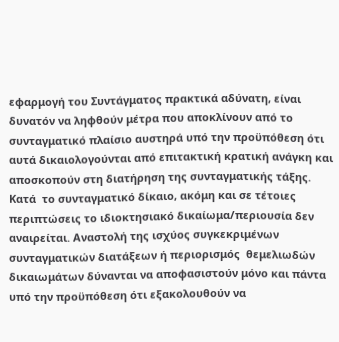εφαρμογή του Συντάγματος πρακτικά αδύνατη, είναι δυνατόν να ληφθούν μέτρα που αποκλίνουν από το συνταγματικό πλαίσιο αυστηρά υπό την προϋπόθεση ότι αυτά δικαιολογούνται από επιτακτική κρατική ανάγκη και αποσκοπούν στη διατήρηση της συνταγματικής τάξης. Κατά  το συνταγματικό δίκαιο, ακόμη και σε τέτοιες περιπτώσεις το ιδιοκτησιακό δικαίωμα/περιουσία δεν αναιρείται. Αναστολή της ισχύος συγκεκριμένων συνταγματικών διατάξεων ή περιορισμός  θεμελιωδών δικαιωμάτων δύνανται να αποφασιστούν μόνο και πάντα υπό την προϋπόθεση ότι εξακολουθούν να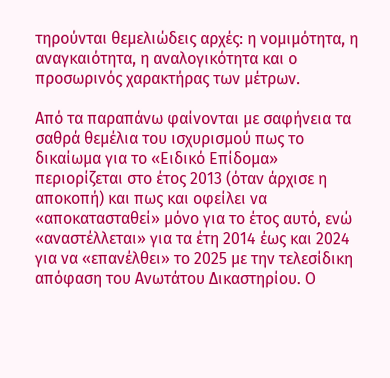τηρούνται θεμελιώδεις αρχές: η νομιμότητα, η αναγκαιότητα, η αναλογικότητα και ο προσωρινός χαρακτήρας των μέτρων.

Από τα παραπάνω φαίνονται με σαφήνεια τα σαθρά θεμέλια του ισχυρισμού πως το δικαίωμα για το «Ειδικό Επίδομα» περιορίζεται στο έτος 2013 (όταν άρχισε η αποκοπή) και πως και οφείλει να «αποκατασταθεί» μόνο για το έτος αυτό, ενώ «αναστέλλεται» για τα έτη 2014 έως και 2024 για να «επανέλθει» το 2025 με την τελεσίδικη απόφαση του Ανωτάτου Δικαστηρίου. Ο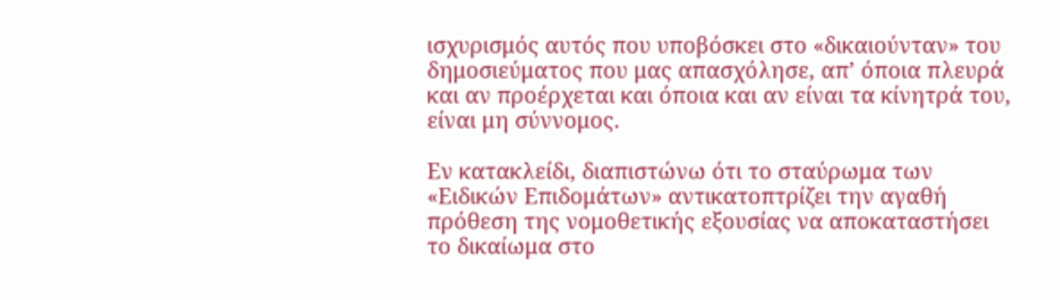ισχυρισμός αυτός που υποβόσκει στο «δικαιούνταν» του δημοσιεύματος που μας απασχόλησε, απ’ όποια πλευρά και αν προέρχεται και όποια και αν είναι τα κίνητρά του, είναι μη σύννομος.

Εν κατακλείδι, διαπιστώνω ότι το σταύρωμα των «Ειδικών Επιδομάτων» αντικατοπτρίζει την αγαθή πρόθεση της νομοθετικής εξουσίας να αποκαταστήσει το δικαίωμα στο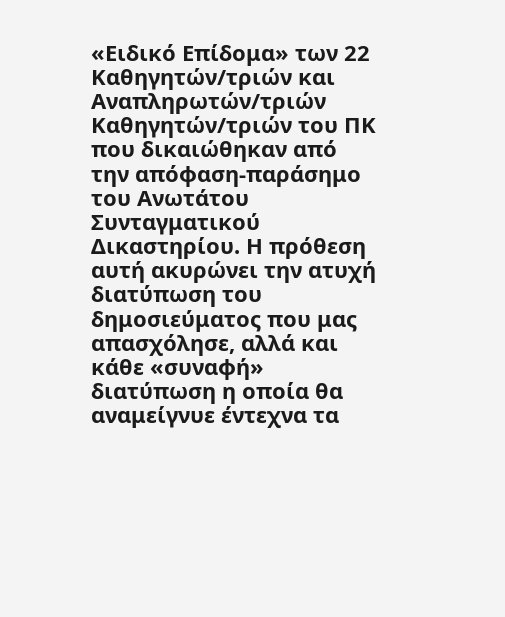«Ειδικό Επίδομα» των 22 Καθηγητών/τριών και Αναπληρωτών/τριών Καθηγητών/τριών του ΠΚ που δικαιώθηκαν από την απόφαση-παράσημο του Ανωτάτου Συνταγματικού Δικαστηρίου. Η πρόθεση αυτή ακυρώνει την ατυχή διατύπωση του δημοσιεύματος που μας απασχόλησε, αλλά και κάθε «συναφή» διατύπωση η οποία θα αναμείγνυε έντεχνα τα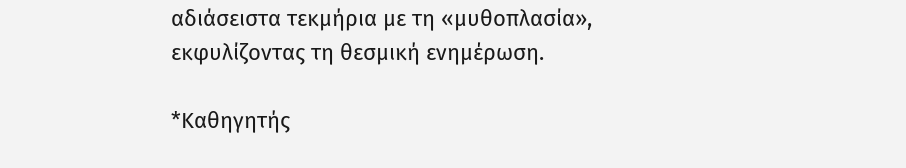αδιάσειστα τεκμήρια με τη «μυθοπλασία», εκφυλίζοντας τη θεσμική ενημέρωση.

*Καθηγητής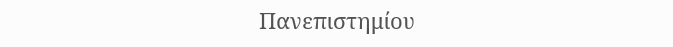Πανεπιστημίου